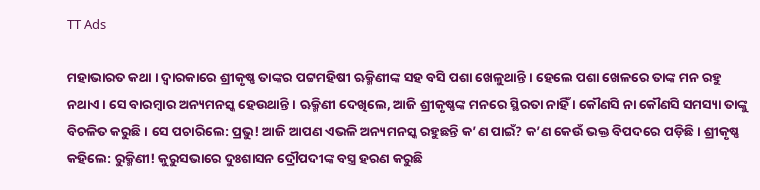TT Ads

ମହାଭାରତ କଥା । ଦ୍ୱାରକାରେ ଶ୍ରୀକୃଷ୍ଣ ତାଙ୍କର ପଟ୍ଟମହିଷୀ ଋକ୍ମିଣୀଙ୍କ ସହ ବସି ପଶା ଖେଳୁଥାନ୍ତି । ହେଲେ ପଶା ଖେଳରେ ତାଙ୍କ ମନ ରହୁ ନଥାଏ । ସେ ବାରମ୍ବାର ଅନ୍ୟମନସ୍କ ହେଉଥାନ୍ତି । ଋକ୍ମିଣୀ ଦେଖିଲେ, ଆଜି ଶ୍ରୀକୃଷ୍ଣଙ୍କ ମନରେ ସ୍ଥିରତା ନାହିଁ । କୌଣସି ନା କୌଣସି ସମସ୍ୟା ତାଙ୍କୁ ବିଚଳିତ କରୁଛି । ସେ ପଚାରିଲେ: ପ୍ରଭୁ! ଆଜି ଆପଣ ଏଭଳି ଅନ୍ୟମନସ୍କ ରହୁଛନ୍ତି କ’ଣ ପାଇଁ? କ’ଣ କେଉଁ ଭକ୍ତ ବିପଦରେ ପଡ଼ିଛି । ଶ୍ରୀକୃଷ୍ଣ କହିଲେ: ରୁକ୍ମିଣୀ! କୁରୁସଭାରେ ଦୁଃଶାସନ ଦ୍ରୌପଦୀଙ୍କ ବସ୍ତ୍ର ହରଣ କରୁଛି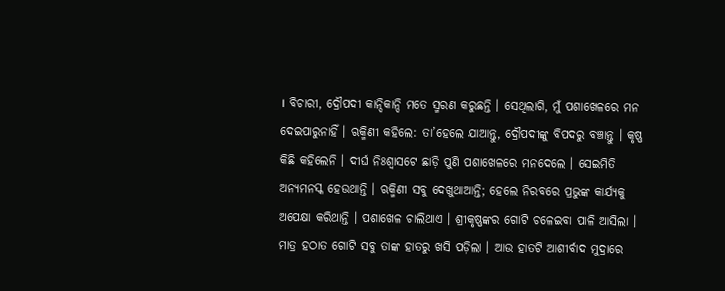। ବିଚାରୀ, ଦ୍ରୌପଦୀ କାନ୍ଦିକାନ୍ଦି ମତେ ସ୍ମରଣ କରୁଛନ୍ତି । ସେଥିଲାଗି, ମୁଁ ପଶାଖେଳରେ ମନ ଦେଇପାରୁନାହିଁ । ଋକ୍ମିଣୀ କହିଲେ: ତା’ହେଲେ ଯାଆନ୍ତୁ, ଦ୍ରୌପଦୀଙ୍କୁ ବିପଦରୁ ବଞ୍ଚାନ୍ତୁ । କୃଷ୍ଣ କିଛି କହିଲେନି । ଦୀର୍ଘ ନିଃଶ୍ୱାସଟେ ଛାଡ଼ି ପୁଣି ପଶାଖେଳରେ ମନଦେଲେ । ସେଇମିତି ଅନ୍ୟମନସ୍କ ହେଉଥାନ୍ତି । ଋକ୍ମିଣୀ ସବୁ ଦେଖୁଥାଆନ୍ତି; ହେଲେ ନିରବରେ ପ୍ରଭୁଙ୍କ କାର୍ଯ୍ୟକୁ ଅପେକ୍ଷା କରିଥାନ୍ତି । ପଶାଖେଳ ଚାଲିଥାଏ । ଶ୍ରୀକୃଷ୍ଣଙ୍କର ଗୋଟି ଚଳେଇବା ପାଳି ଆସିଲା । ମାତ୍ର ହଠାତ ଗୋଟି ସବୁ ତାଙ୍କ ହାତରୁ ଖସି ପଡ଼ିଲା । ଆଉ ହାତଟି ଆଶୀର୍ବାଦ ମୁଦ୍ରାରେ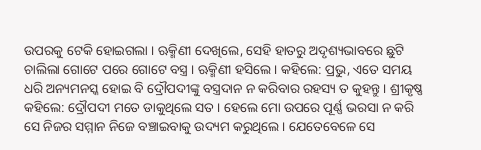ଉପରକୁ ଟେକି ହୋଇଗଲା । ଋକ୍ମିଣୀ ଦେଖିଲେ, ସେହି ହାତରୁ ଅଦୃଶ୍ୟଭାବରେ ଛୁଟି ଚାଲିଲା ଗୋଟେ ପରେ ଗୋଟେ ବସ୍ତ୍ର । ଋକ୍ମିଣୀ ହସିଲେ । କହିଲେ: ପ୍ରଭୁ, ଏତେ ସମୟ ଧରି ଅନ୍ୟମନସ୍କ ହୋଇ ବି ଦ୍ରୌପଦୀଙ୍କୁ ବସ୍ତ୍ରଦାନ ନ କରିବାର ରହସ୍ୟ ତ କୁହନ୍ତୁ । ଶ୍ରୀକୃଷ୍ଣ କହିଲେ: ଦ୍ରୌପଦୀ ମତେ ଡାକୁଥିଲେ ସତ । ହେଲେ ମୋ ଉପରେ ପୂର୍ଣ୍ଣ ଭରସା ନ କରି ସେ ନିଜର ସମ୍ମାନ ନିଜେ ବଞ୍ଚାଇବାକୁ ଉଦ୍ୟମ କରୁଥିଲେ । ଯେତେବେଳେ ସେ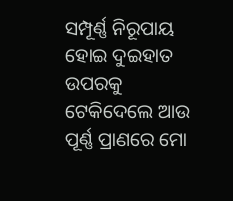ସମ୍ପୂର୍ଣ୍ଣ ନିରୂପାୟ ହୋଇ ଦୁଇହାତ ଉପରକୁ ଟେକିଦେଲେ ଆଉ ପୂର୍ଣ୍ଣ ପ୍ରାଣରେ ମୋ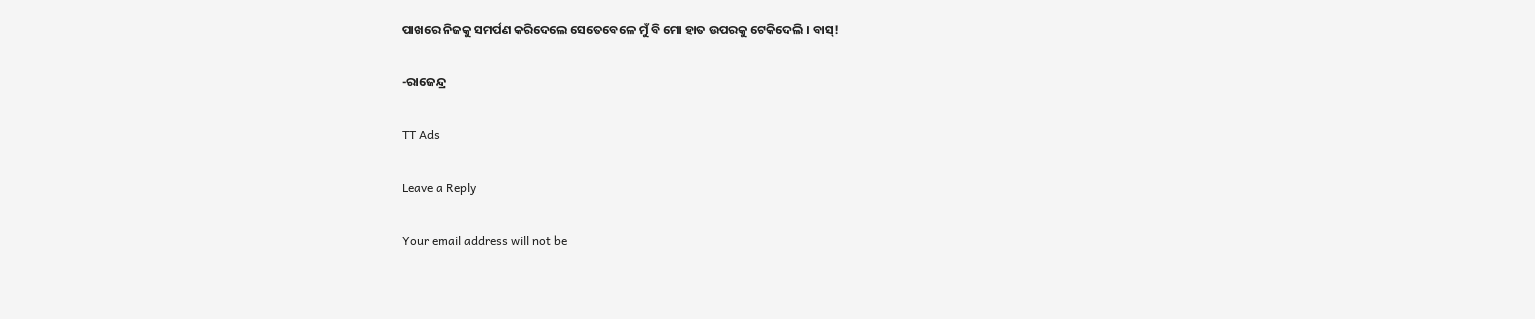ପାଖରେ ନିଜକୁ ସମର୍ପଣ କରିଦେଲେ ସେତେବେଳେ ମୁଁ ବି ମୋ ହାତ ଉପରକୁ ଟେକିଦେଲି । ବାସ୍!

-ରାଜେନ୍ଦ୍ର

TT Ads

Leave a Reply

Your email address will not be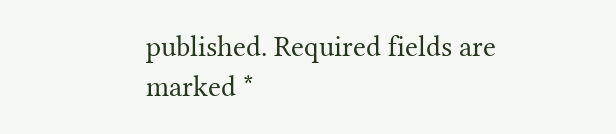published. Required fields are marked *